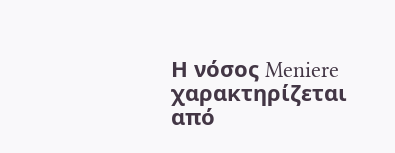Η νόσος Meniere χαρακτηρίζεται από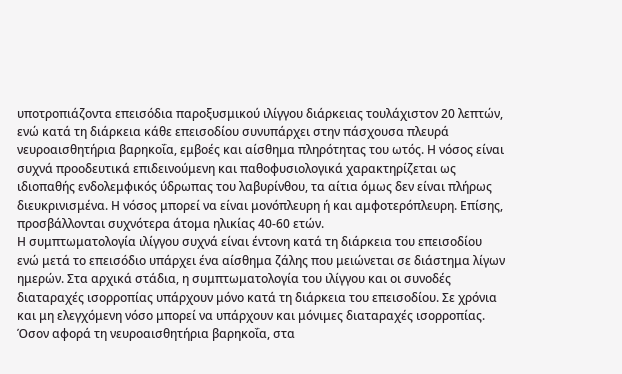υποτροπιάζοντα επεισόδια παροξυσμικού ιλίγγου διάρκειας τουλάχιστον 20 λεπτών, ενώ κατά τη διάρκεια κάθε επεισοδίου συνυπάρχει στην πάσχουσα πλευρά νευροαισθητήρια βαρηκοΐα, εμβοές και αίσθημα πληρότητας του ωτός. Η νόσος είναι συχνά προοδευτικά επιδεινούμενη και παθοφυσιολογικά χαρακτηρίζεται ως ιδιοπαθής ενδολεμφικός ύδρωπας του λαβυρίνθου, τα αίτια όμως δεν είναι πλήρως διευκρινισμένα. Η νόσος μπορεί να είναι μονόπλευρη ή και αμφοτερόπλευρη. Επίσης, προσβάλλονται συχνότερα άτομα ηλικίας 40-60 ετών.
Η συμπτωματολογία ιλίγγου συχνά είναι έντονη κατά τη διάρκεια του επεισοδίου ενώ μετά το επεισόδιο υπάρχει ένα αίσθημα ζάλης που μειώνεται σε διάστημα λίγων ημερών. Στα αρχικά στάδια, η συμπτωματολογία του ιλίγγου και οι συνοδές διαταραχές ισορροπίας υπάρχουν μόνο κατά τη διάρκεια του επεισοδίου. Σε χρόνια και μη ελεγχόμενη νόσο μπορεί να υπάρχουν και μόνιμες διαταραχές ισορροπίας. Όσον αφορά τη νευροαισθητήρια βαρηκοΐα, στα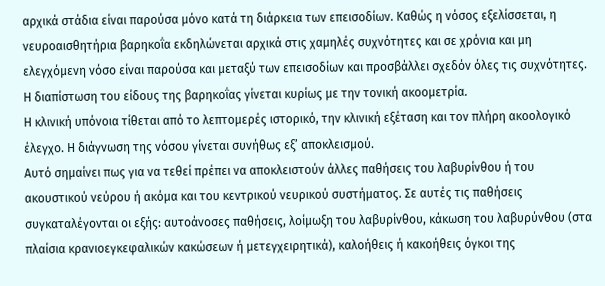αρχικά στάδια είναι παρούσα μόνο κατά τη διάρκεια των επεισοδίων. Καθώς η νόσος εξελίσσεται, η νευροαισθητήρια βαρηκοΐα εκδηλώνεται αρχικά στις χαμηλές συχνότητες και σε χρόνια και μη ελεγχόμενη νόσο είναι παρούσα και μεταξύ των επεισοδίων και προσβάλλει σχεδόν όλες τις συχνότητες. Η διαπίστωση του είδους της βαρηκοΐας γίνεται κυρίως με την τονική ακοομετρία.
Η κλινική υπόνοια τίθεται από το λεπτομερές ιστορικό, την κλινική εξέταση και τον πλήρη ακοολογικό έλεγχο. Η διάγνωση της νόσου γίνεται συνήθως εξ’ αποκλεισμού.
Αυτό σημαίνει πως για να τεθεί πρέπει να αποκλειστούν άλλες παθήσεις του λαβυρίνθου ή του ακουστικού νεύρου ή ακόμα και του κεντρικού νευρικού συστήματος. Σε αυτές τις παθήσεις συγκαταλέγονται οι εξής: αυτοάνοσες παθήσεις, λοίμωξη του λαβυρίνθου, κάκωση του λαβυρύνθου (στα πλαίσια κρανιοεγκεφαλικών κακώσεων ή μετεγχειρητικά), καλοήθεις ή κακοήθεις όγκοι της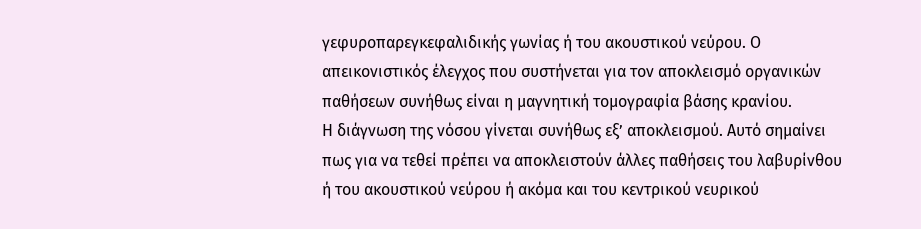γεφυροπαρεγκεφαλιδικής γωνίας ή του ακουστικού νεύρου. Ο απεικονιστικός έλεγχος που συστήνεται για τον αποκλεισμό οργανικών παθήσεων συνήθως είναι η μαγνητική τομογραφία βάσης κρανίου.
Η διάγνωση της νόσου γίνεται συνήθως εξ’ αποκλεισμού. Αυτό σημαίνει πως για να τεθεί πρέπει να αποκλειστούν άλλες παθήσεις του λαβυρίνθου ή του ακουστικού νεύρου ή ακόμα και του κεντρικού νευρικού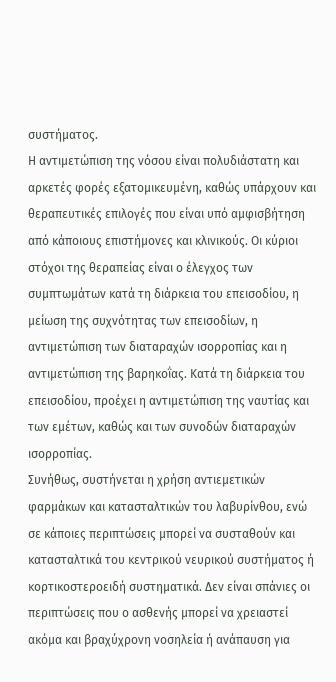συστήματος.
Η αντιμετώπιση της νόσου είναι πολυδιάστατη και αρκετές φορές εξατομικευμένη, καθώς υπάρχουν και θεραπευτικές επιλογές που είναι υπό αμφισβήτηση από κάποιους επιστήμονες και κλινικούς. Οι κύριοι στόχοι της θεραπείας είναι ο έλεγχος των συμπτωμάτων κατά τη διάρκεια του επεισοδίου, η μείωση της συχνότητας των επεισοδίων, η αντιμετώπιση των διαταραχών ισορροπίας και η αντιμετώπιση της βαρηκοΐας. Κατά τη διάρκεια του επεισοδίου, προέχει η αντιμετώπιση της ναυτίας και των εμέτων, καθώς και των συνοδών διαταραχών ισορροπίας.
Συνήθως, συστήνεται η χρήση αντιεμετικών φαρμάκων και κατασταλτικών του λαβυρίνθου, ενώ σε κάποιες περιπτώσεις μπορεί να συσταθούν και κατασταλτικά του κεντρικού νευρικού συστήματος ή κορτικοστεροειδή συστηματικά. Δεν είναι σπάνιες οι περιπτώσεις που ο ασθενής μπορεί να χρειαστεί ακόμα και βραχύχρονη νοσηλεία ή ανάπαυση για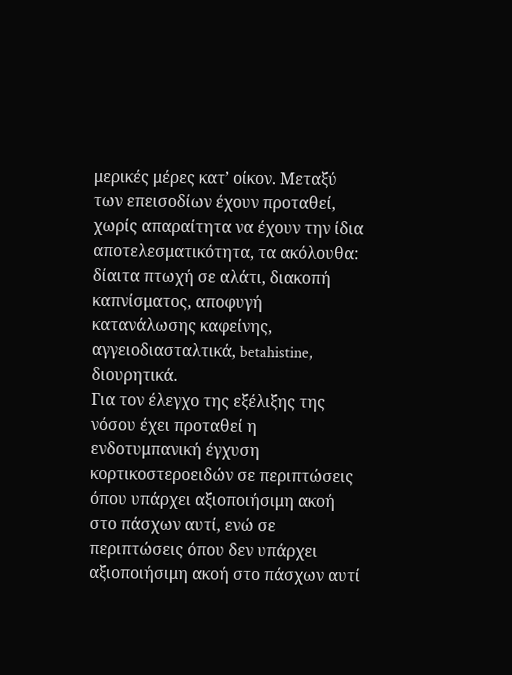μερικές μέρες κατ’ οίκον. Μεταξύ των επεισοδίων έχουν προταθεί, χωρίς απαραίτητα να έχουν την ίδια αποτελεσματικότητα, τα ακόλουθα: δίαιτα πτωχή σε αλάτι, διακοπή καπνίσματος, αποφυγή κατανάλωσης καφείνης, αγγειοδιασταλτικά, betahistine, διουρητικά.
Για τον έλεγχο της εξέλιξης της νόσου έχει προταθεί η ενδοτυμπανική έγχυση κορτικοστεροειδών σε περιπτώσεις όπου υπάρχει αξιοποιήσιμη ακοή στο πάσχων αυτί, ενώ σε περιπτώσεις όπου δεν υπάρχει αξιοποιήσιμη ακοή στο πάσχων αυτί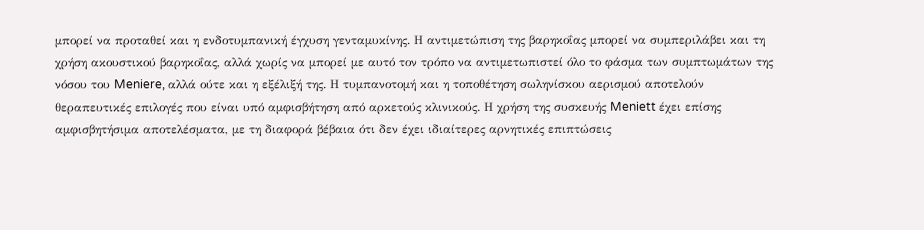μπορεί να προταθεί και η ενδοτυμπανική έγχυση γενταμυκίνης. Η αντιμετώπιση της βαρηκοΐας μπορεί να συμπεριλάβει και τη χρήση ακουστικού βαρηκοΐας, αλλά χωρίς να μπορεί με αυτό τον τρόπο να αντιμετωπιστεί όλο το φάσμα των συμπτωμάτων της νόσου του Meniere, αλλά ούτε και η εξέλιξή της. Η τυμπανοτομή και η τοποθέτηση σωληνίσκου αερισμού αποτελούν θεραπευτικές επιλογές που είναι υπό αμφισβήτηση από αρκετούς κλινικούς. Η χρήση της συσκευής Meniett έχει επίσης αμφισβητήσιμα αποτελέσματα, με τη διαφορά βέβαια ότι δεν έχει ιδιαίτερες αρνητικές επιπτώσεις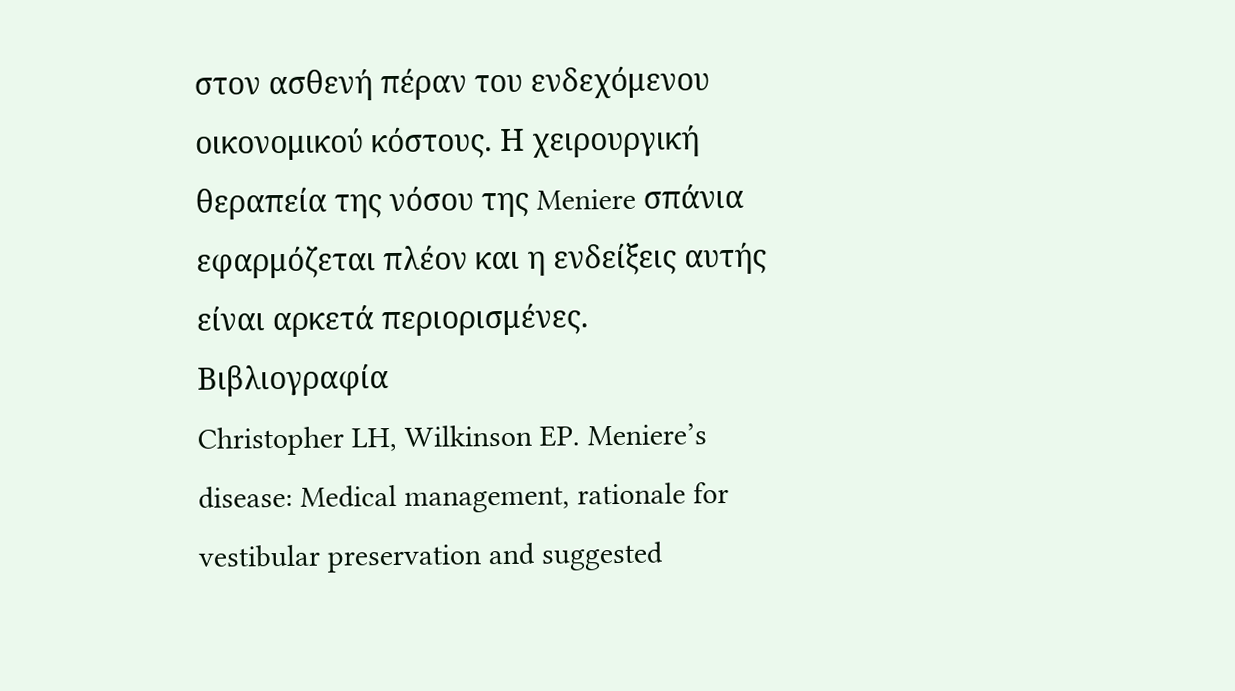στον ασθενή πέραν του ενδεχόμενου οικονομικού κόστους. Η χειρουργική θεραπεία της νόσου της Meniere σπάνια εφαρμόζεται πλέον και η ενδείξεις αυτής είναι αρκετά περιορισμένες.
Βιβλιογραφία
Christopher LH, Wilkinson EP. Meniere’s disease: Medical management, rationale for vestibular preservation and suggested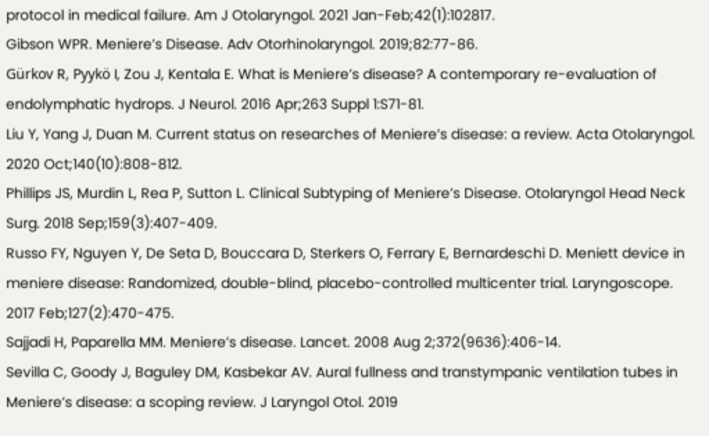protocol in medical failure. Am J Otolaryngol. 2021 Jan-Feb;42(1):102817.
Gibson WPR. Meniere’s Disease. Adv Otorhinolaryngol. 2019;82:77-86.
Gürkov R, Pyykö I, Zou J, Kentala E. What is Meniere’s disease? A contemporary re-evaluation of endolymphatic hydrops. J Neurol. 2016 Apr;263 Suppl 1:S71-81.
Liu Y, Yang J, Duan M. Current status on researches of Meniere’s disease: a review. Acta Otolaryngol. 2020 Oct;140(10):808-812.
Phillips JS, Murdin L, Rea P, Sutton L. Clinical Subtyping of Meniere’s Disease. Otolaryngol Head Neck Surg. 2018 Sep;159(3):407-409.
Russo FY, Nguyen Y, De Seta D, Bouccara D, Sterkers O, Ferrary E, Bernardeschi D. Meniett device in meniere disease: Randomized, double-blind, placebo-controlled multicenter trial. Laryngoscope. 2017 Feb;127(2):470-475.
Sajjadi H, Paparella MM. Meniere’s disease. Lancet. 2008 Aug 2;372(9636):406-14.
Sevilla C, Goody J, Baguley DM, Kasbekar AV. Aural fullness and transtympanic ventilation tubes in Meniere’s disease: a scoping review. J Laryngol Otol. 2019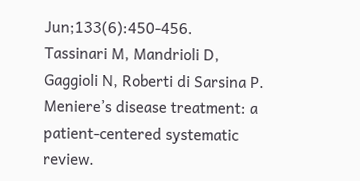Jun;133(6):450-456.
Tassinari M, Mandrioli D, Gaggioli N, Roberti di Sarsina P. Meniere’s disease treatment: a patient-centered systematic review.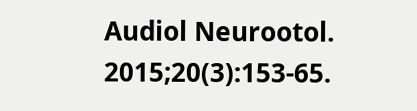Audiol Neurootol. 2015;20(3):153-65.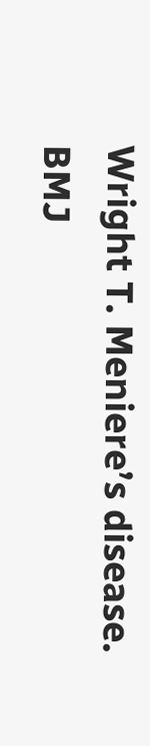Wright T. Meniere’s disease. BMJ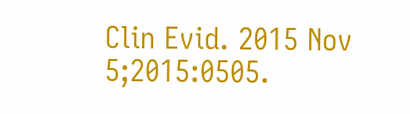Clin Evid. 2015 Nov 5;2015:0505.